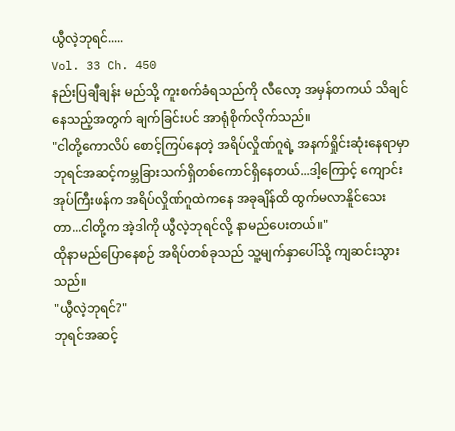ယွီလဲ့ဘုရင်.....
Vol. 33 Ch. 450
နည်းပြချီချန်း မည်သို့ ကူးစက်ခံရသည်ကို လီလော့ အမှန်တကယ် သိချင်နေသည့်အတွက် ချက်ခြင်းပင် အာရုံစိုက်လိုက်သည်။
"ငါတို့ကောလိပ် စောင့်ကြပ်နေတဲ့ အရိပ်လှိုဏ်ဂူရဲ့ အနက်ရှိုင်းဆုံးနေရာမှာ ဘုရင်အဆင့်ကမ္ဘခြားသက်ရှိတစ်ကောင်ရှိနေတယ်...ဒါ့ကြောင့် ကျောင်းအုပ်ကြီးဖန်က အရိပ်လှိုဏ်ဂူထဲကနေ အခုချိန်ထိ ထွက်မလာနိူင်သေးတာ...ငါတို့က အဲ့ဒါကို ယွီလဲ့ဘုရင်လို့ နာမည်ပေးတယ်။"
ထိုနာမည်ပြောနေစဉ် အရိပ်တစ်ခုသည် သူ့မျက်နှာပေါ်သို့ ကျဆင်းသွားသည်။
"ယွီလဲ့ဘုရင်?"
ဘုရင်အဆင့်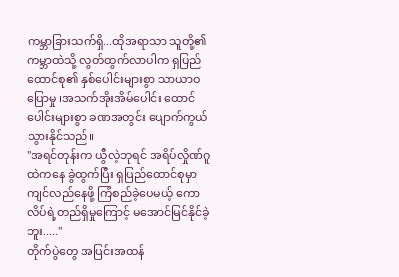ကမ္ဘာခြားသက်ရှိ...ထိုအရာသာ သူတို့၏ကမ္ဘာထဲသို့ လွတ်ထွက်လာပါက ရှပြည်ထောင်စု၏ နှစ်ပေါင်းများစွာ သာယာဝပြောမှု ၊အသက်အိုးအိမ်ပေါင်း ထောင်ပေါင်းများစွာ ခဏအတွင်း ပျောက်ကွယ်သွားနိုင်သည်။
"အရင်တုန်းက ယွီလဲ့ဘုရင် အရိပ်လှိုဏ်ဂူထဲကနေ ခွဲထွက်ပြီး ရှပြည်ထောင်စုမှာ ကျင်လည်နေဖို့ ကြံစည်ခဲ့ပေမယ့် ကောလိပ်ရဲ့တည်ရှိမှုကြောင့် မအောင်မြင်နိုင်ခဲ့ဘူး....."
တိုက်ပွဲတွေ အပြင်းအထန်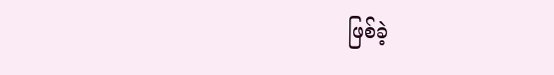ဖြစ်ခဲ့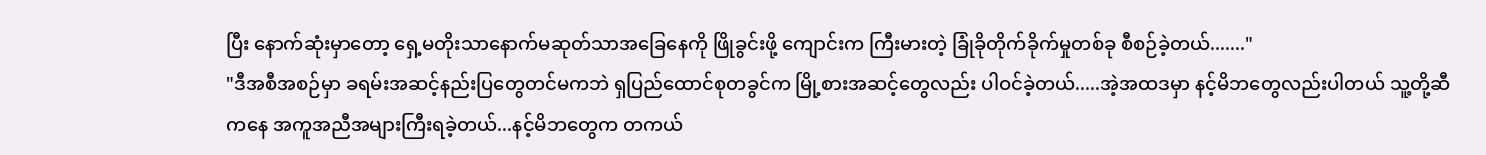ပြီး နောက်ဆုံးမှာတော့ ရှေ့မတိုးသာနောက်မဆုတ်သာအခြေနေကို ဖြိုခွင်းဖို့ ကျောင်းက ကြီးမားတဲ့ ခြုံခိုတိုက်ခိုက်မှုတစ်ခု စီစဉ်ခဲ့တယ်......."
"ဒီအစီအစဉ်မှာ ခရမ်းအဆင့်နည်းပြတွေတင်မကဘဲ ရှပြည်ထောင်စုတခွင်က မြို့စားအဆင့်တွေလည်း ပါဝင်ခဲ့တယ်.....အဲ့အထဒမှာ နင့်မိဘတွေလည်းပါတယ် သူ့တို့ဆီကနေ အကူအညီအများကြီးရခဲ့တယ်...နင့်မိဘတွေက တကယ်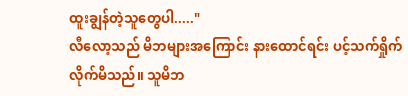ထူးချွန်တဲ့သူတွေပါ....."
လီလော့သည် မိဘများအကြောင်း နားထောင်ရင်း ပင့်သက်ရှိုက်လိုက်မိသည်။ သူမိဘ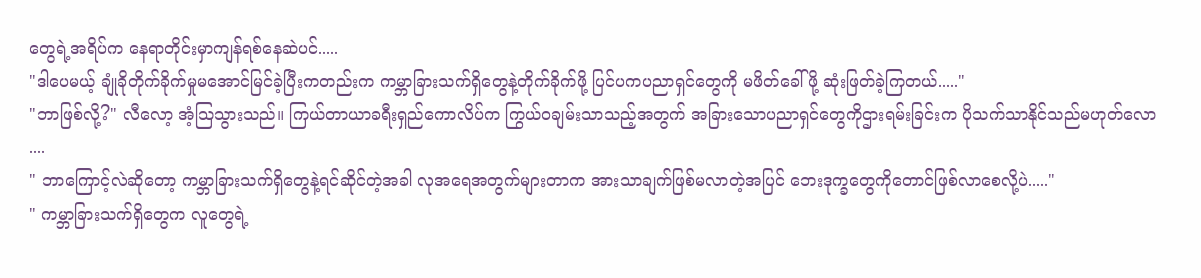တွေရဲ့အရိပ်က နေရာတိုင်းမှာကျန်ရစ်နေဆဲပင်.....
"ဒါပေမယ့် ချုံခိုတိုက်ခိုက်မှုမအောင်မြင်ခဲ့ပြီးကတည်းက ကမ္ဘာခြားသက်ရှိတွေနဲ့တိုက်ခိုက်ဖို့ ပြင်ပကပညာရှင်တွေကို မဖိတ်ခေါ်ဖို့ ဆုံးဖြတ်ခဲ့ကြတယ်....."
"ဘာဖြစ်လို့?" လီလော့ အံ့သြသွားသည်။ ကြယ်တာယာခရီးရှည်ကောလိပ်က ကြွယ်ဝချမ်းသာသည့်အတွက် အခြားသောပညာရှင်တွေကိုဌားရမ်းခြင်းက ပိုသက်သာနိုင်သည်မဟုတ်လော
....
" ဘာကြောင့်လဲဆိုတော့ ကမ္ဘာခြားသက်ရှိတွေနဲ့ရင်ဆိုင်တဲ့အခါ လုအရေအတွက်များတာက အားသာချက်ဖြစ်မလာတဲ့အပြင် ဘေးဒုက္ခတွေကိုတောင်ဖြစ်လာစေလို့ပဲ....."
" ကမ္ဘာခြားသက်ရှိတွေက လူတွေရဲ့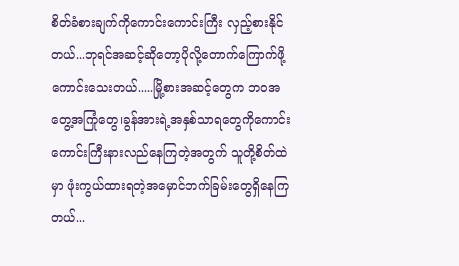စိတ်ခံစားချက်ကိုကောင်းကောင်းကြီး လှည့်စားနိုင်တယ်...ဘုရင်အဆင့်ဆိုတော့ပိုလို့တောက်ကြောက်ဖို့ကောင်းသေးတယ်.....မြို့စားအဆင့်တွေက ဘဝအတွေ့အကြုံတွေ၊ခွန်အားရဲ့အနှစ်သာရတွေကိုကောင်းကောင်းကြီးနားလည်နေကြတဲ့အတွက် သူတို့စိတ်ထဲမှာ ဖုံးကွယ်ထားရတဲ့အမှောင်ဘက်ခြမ်းတွေရှိနေကြတယ်...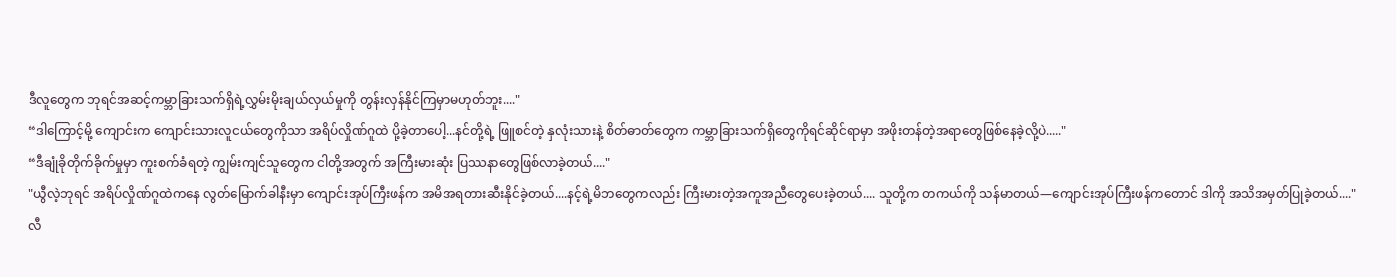ဒီလူတွေက ဘုရင်အဆင့်ကမ္ဘာခြားသက်ရှိရဲ့လွှမ်းမိုးချယ်လှယ်မှုကို တွန်းလှန်နိုင်ကြမှာမဟုတ်ဘူး...."
“ဒါကြောင့်မို့ ကျောင်းက ကျောင်းသားလူငယ်တွေကိုသာ အရိပ်လှိုဏ်ဂူထဲ ပို့ခဲ့တာပေါ့...နင်တို့ရဲ့ ဖြူစင်တဲ့ နှလုံးသားနဲ့ စိတ်ဓာတ်တွေက ကမ္ဘာခြားသက်ရှိတွေကိုရင်ဆိုင်ရာမှာ အဖိုးတန်တဲ့အရာတွေဖြစ်နေခဲ့လို့ပဲ....."
“ဒီချုံခိုတိုက်ခိုက်မှုမှာ ကူးစက်ခံရတဲ့ ကျွမ်းကျင်သူတွေက ငါတို့အတွက် အကြီးမားဆုံး ပြဿနာတွေဖြစ်လာခဲ့တယ်...."
"ယွီလဲ့ဘုရင် အရိပ်လှိုဏ်ဂူထဲကနေ လွတ်မြောက်ခါနီးမှာ ကျောင်းအုပ်ကြီးဖန်က အမိအရတားဆီးနိုင်ခဲ့တယ်....နင့်ရဲ့မိဘတွေကလည်း ကြီးမားတဲ့အကူအညီတွေပေးခဲ့တယ်.... သူတို့က တကယ်ကို သန်မာတယ်—ကျောင်းအုပ်ကြီးဖန်ကတောင် ဒါကို အသိအမှတ်ပြုခဲ့တယ်...."
လီ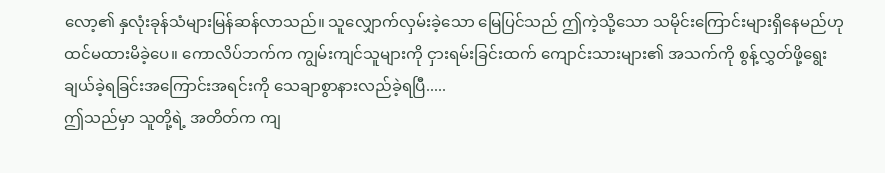လော့၏ နှလုံးခုန်သံများမြန်ဆန်လာသည်။ သူလျှောက်လှမ်းခဲ့သော မြေပြင်သည် ဤကဲ့သို့သော သမိုင်းကြောင်းများရှိနေမည်ဟု ထင်မထားမိခဲ့ပေ။ ကောလိပ်ဘက်က ကျွမ်းကျင်သူများကို ငှားရမ်းခြင်းထက် ကျောင်းသားများ၏ အသက်ကို စွန့်လွှတ်ဖို့ရွေးချယ်ခဲ့ရခြင်းအကြောင်းအရင်းကို သေချာစွာနားလည်ခဲ့ရပြီ.....
ဤသည်မှာ သူတို့ရဲ့ အတိတ်က ကျ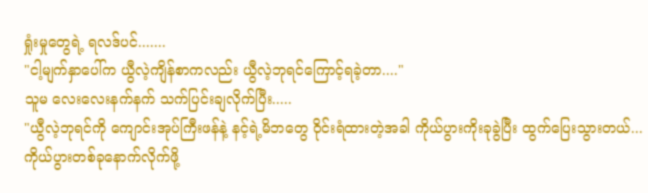ရှုံးမှုတွေရဲ့ ရလဒ်ပင်.......
"ငါ့မျက်နှာပေါ်က ယွီလဲ့ကျိန်စာကလည်း ယွီလဲ့ဘုရင်ကြောင့်ရခဲ့တာ...."
သူမ လေးလေးနက်နက် သက်ပြင်းချလိုက်ပြီး.....
"ယွီလဲ့ဘုရင်ကို ကျောင်းအုပ်ကြီးဖန်နဲ့ နင့်ရဲ့မိဘတွေ ဝိုင်းရံထားတဲ့အခါ ကိုယ်ပွားကိုးခုခွဲပြီး ထွက်ပြေးသွားတယ်... ကိုယ်ပွားတစ်ခုနောက်လိုက်ဖို့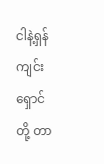ငါနဲ့ရှန်ကျင်းရှောင်တို့ တာ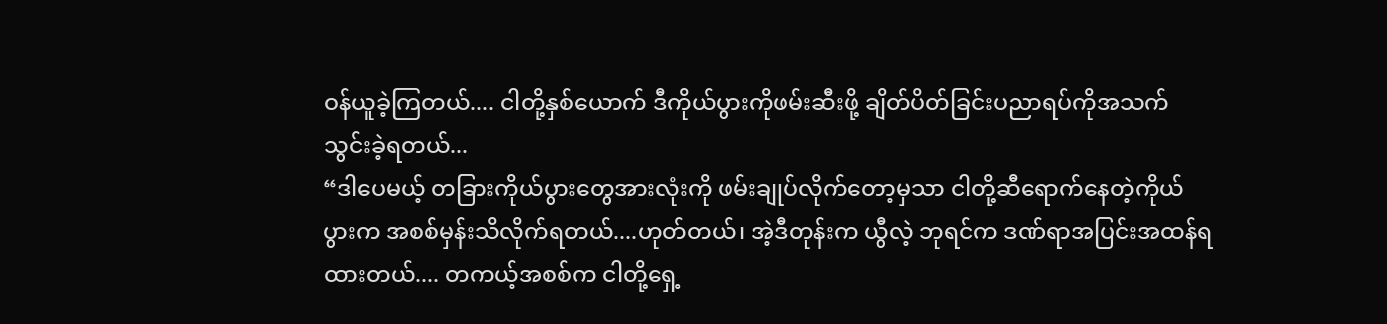ဝန်ယူခဲ့ကြတယ်.... ငါတို့နှစ်ယောက် ဒီကိုယ်ပွားကိုဖမ်းဆီးဖို့ ချိတ်ပိတ်ခြင်းပညာရပ်ကိုအသက်သွင်းခဲ့ရတယ်...
“ဒါပေမယ့် တခြားကိုယ်ပွားတွေအားလုံးကို ဖမ်းချုပ်လိုက်တော့မှသာ ငါတို့ဆီရောက်နေတဲ့ကိုယ်ပွားက အစစ်မှန်းသိလိုက်ရတယ်....ဟုတ်တယ်၊ အဲ့ဒီတုန်းက ယွီလဲ့ ဘုရင်က ဒဏ်ရာအပြင်းအထန်ရထားတယ်.... တကယ့်အစစ်က ငါတို့ရှေ့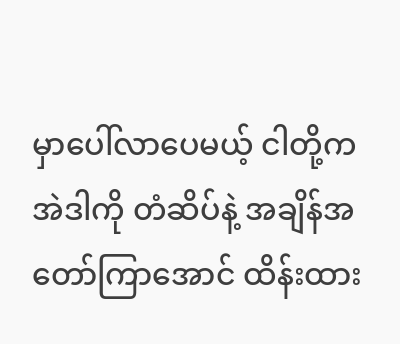မှာပေါ်လာပေမယ့် ငါတို့က အဲဒါကို တံဆိပ်နဲ့ အချိန်အတော်ကြာအောင် ထိန်းထား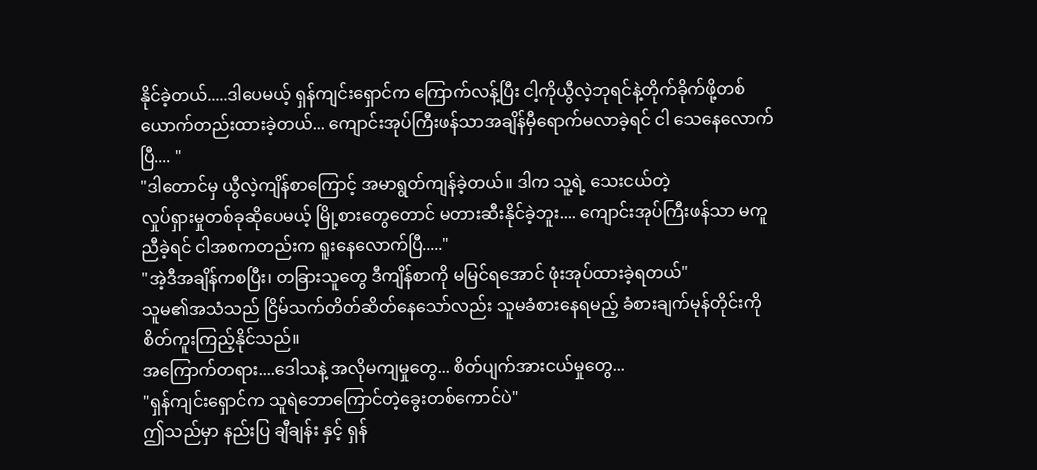နိုင်ခဲ့တယ်.....ဒါပေမယ့် ရှန်ကျင်းရှောင်က ကြောက်လန့်ပြီး ငါ့ကိုယွီလဲ့ဘုရင်နဲ့တိုက်ခိုက်ဖို့တစ်ယောက်တည်းထားခဲ့တယ်... ကျောင်းအုပ်ကြီးဖန်သာအချိန်မှီရောက်မလာခဲ့ရင် ငါ သေနေလောက်ပြီ.... "
"ဒါတောင်မှ ယွီလဲ့ကျိန်စာကြောင့် အမာရွတ်ကျန်ခဲ့တယ်။ ဒါက သူ့ရဲ့ သေးငယ်တဲ့
လှုပ်ရှားမှုတစ်ခုဆိုပေမယ့် မြို့စားတွေတောင် မတားဆီးနိုင်ခဲ့ဘူး.... ကျောင်းအုပ်ကြီးဖန်သာ မကူညီခဲ့ရင် ငါအစကတည်းက ရူးနေလောက်ပြီ....."
"အဲ့ဒီအချိန်ကစပြီး၊ တခြားသူတွေ ဒီကျိန်စာကို မမြင်ရအောင် ဖုံးအုပ်ထားခဲ့ရတယ်"
သူမ၏အသံသည် ငြိမ်သက်တိတ်ဆိတ်နေသော်လည်း သူမခံစားနေရမည့် ခံစားချက်မုန်တိုင်းကို စိတ်ကူးကြည့်နိုင်သည်။
အကြောက်တရား....ဒေါသနဲ့ အလိုမကျမှုတွေ... စိတ်ပျက်အားငယ်မှုတွေ...
"ရှန်ကျင်းရှောင်က သူရဲဘောကြောင်တဲ့ခွေးတစ်ကောင်ပဲ"
ဤသည်မှာ နည်းပြ ချီချန်း နှင့် ရှန်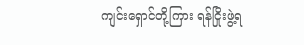ကျင်းရှောင်တို့ကြား ရန်ငြိုးဖွဲ့ရ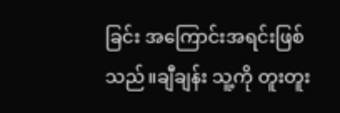ခြင်း အကြောင်းအရင်းဖြစ်သည်။ချီချန်း သူ့ကို တူးတူး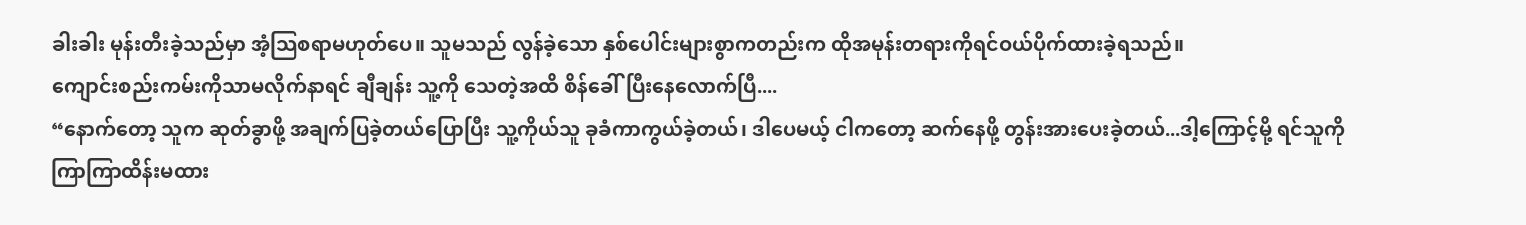ခါးခါး မုန်းတီးခဲ့သည်မှာ အံ့သြစရာမဟုတ်ပေ။ သူမသည် လွန်ခဲ့သော နှစ်ပေါင်းများစွာကတည်းက ထိုအမုန်းတရားကိုရင်ဝယ်ပိုက်ထားခဲ့ရသည်။
ကျောင်းစည်းကမ်းကိုသာမလိုက်နာရင် ချီချန်း သူ့ကို သေတဲ့အထိ စိန်ခေါ်ပြီးနေလောက်ပြီ....
“နောက်တော့ သူက ဆုတ်ခွာဖို့ အချက်ပြခဲ့တယ်ပြောပြီး သူ့ကိုယ်သူ ခုခံကာကွယ်ခဲ့တယ်၊ ဒါပေမယ့် ငါကတော့ ဆက်နေဖို့ တွန်းအားပေးခဲ့တယ်...ဒါ့ကြောင့်မို့ ရင်သူကိုကြာကြာထိန်းမထား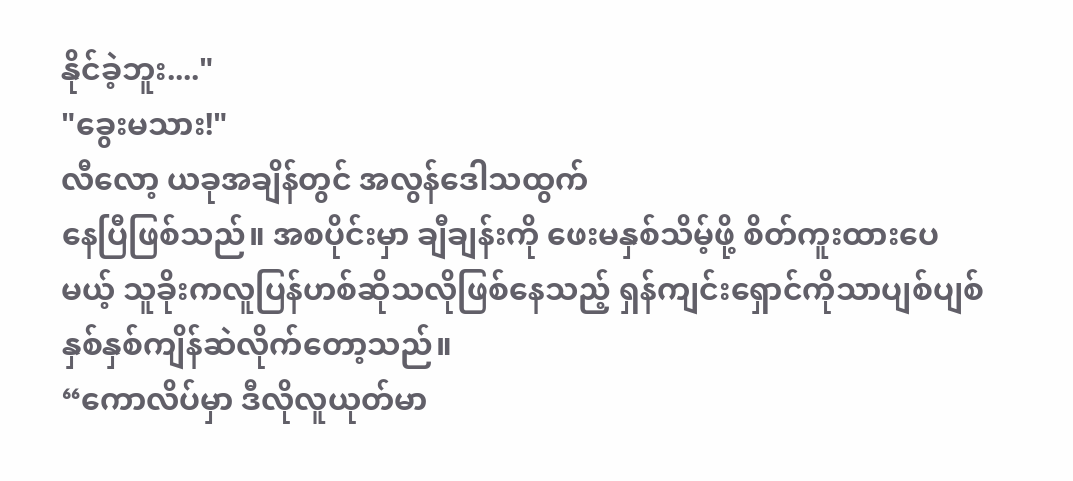နိုင်ခဲ့ဘူး...."
"ခွေးမသား!"
လီလော့ ယခုအချိန်တွင် အလွန်ဒေါသထွက်
နေပြီဖြစ်သည်။ အစပိုင်းမှာ ချီချန်းကို ဖေးမနှစ်သိမ့်ဖို့ စိတ်ကူးထားပေမယ့် သူခိုးကလူပြန်ဟစ်ဆိုသလိုဖြစ်နေသည့် ရှန်ကျင်းရှောင်ကိုသာပျစ်ပျစ်နှစ်နှစ်ကျိန်ဆဲလိုက်တော့သည်။
“ကောလိပ်မှာ ဒီလိုလူယုတ်မာ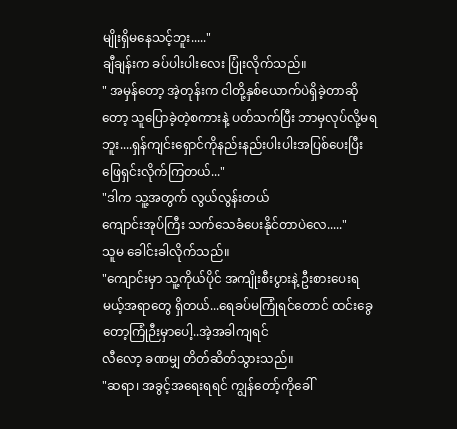မျိုးရှိမနေသင့်ဘူး....."
ချီချန်းက ခပ်ပါးပါးလေး ပြုံးလိုက်သည်။
" အမှန်တော့ အဲ့တုန်းက ငါတို့နှစ်ယောက်ပဲရှိခဲ့တာဆိုတော့ သူပြောခဲ့တဲ့စကားနဲ့ ပတ်သက်ပြီး ဘာမှလုပ်လို့မရဘူး....ရှန်ကျင်းရှောင်ကိုနည်းနည်းပါးပါးအပြစ်ပေးပြီး ဖြေရှင်းလိုက်ကြတယ်..."
"ဒါက သူ့အတွက် လွယ်လွန်းတယ်
ကျောင်းအုပ်ကြီး သက်သေခံပေးနိုင်တာပဲလေ....."
သူမ ခေါင်းခါလိုက်သည်။
"ကျောင်းမှာ သူ့ကိုယ်ပိုင် အကျိုးစီးပွားနဲ့ ဦးစားပေးရမယ့်အရာတွေ ရှိတယ်...ရေခပ်မကြုံရင်တောင် ထင်းခွေတော့ကြုံဉီးမှာပေါ့..အဲ့အခါကျရင်
လီလော့ ခဏမျှ တိတ်ဆိတ်သွားသည်။
"ဆရာ၊ အခွင့်အရေးရရင် ကျွန်တော့်ကိုခေါ်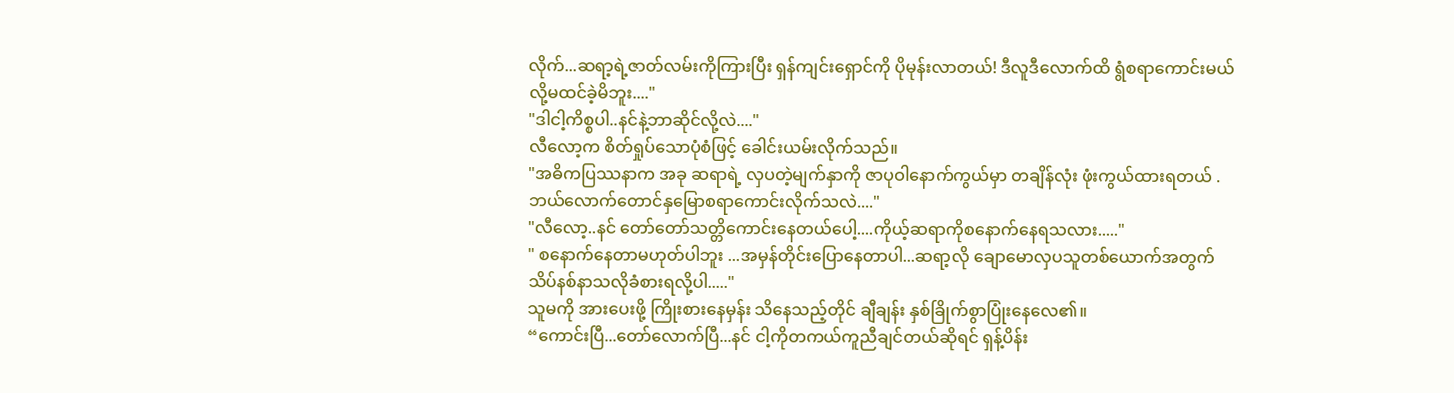လိုက်...ဆရာ့ရဲ့ဇာတ်လမ်းကိုကြားပြီး ရှန်ကျင်းရှောင်ကို ပိုမုန်းလာတယ်! ဒီလူဒီလောက်ထိ ရွံစရာကောင်းမယ်လို့မထင်ခဲ့မိဘူး...."
"ဒါငါ့ကိစ္စပါ..နင်နဲ့ဘာဆိုင်လို့လဲ...."
လီလော့က စိတ်ရှုပ်သောပုံစံဖြင့် ခေါင်းယမ်းလိုက်သည်။
"အဓိကပြဿနာက အခု ဆရာရဲ့ လှပတဲ့မျက်နှာကို ဇာပုဝါနောက်ကွယ်မှာ တချိန်လုံး ဖုံးကွယ်ထားရတယ် .ဘယ်လောက်တောင်နှမြောစရာကောင်းလိုက်သလဲ...."
"လီလော့..နင် တော်တော်သတ္တိကောင်းနေတယ်ပေါ့....ကိုယ့်ဆရာကိုစနောက်နေရသလား....."
" စနောက်နေတာမဟုတ်ပါဘူး ...အမှန်တိုင်းပြောနေတာပါ...ဆရာ့လို ချောမောလှပသူတစ်ယောက်အတွက် သိပ်နစ်နာသလိုခံစားရလို့ပါ....."
သူမကို အားပေးဖို့ ကြိုးစားနေမှန်း သိနေသည့်တိုင် ချီချန်း နှစ်ခြိုက်စွာပြုံးနေလေ၏။
“ကောင်းပြီ...တော်လောက်ပြီ...နင် ငါ့ကိုတကယ်ကူညီချင်တယ်ဆိုရင် ရှန့်ပိန်း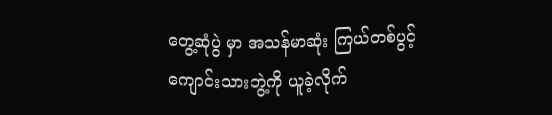တွေ့ဆုံပွဲ မှာ အသန်မာဆုံး ကြယ်တစ်ပွင့် ကျောင်းသားဘွဲ့ကို ယူခဲ့လိုက်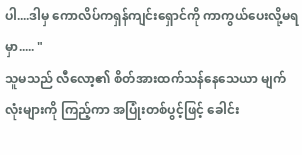ပါ....ဒါမှ ကောလိပ်ကရှန်ကျင်းရှောင်ကို ကာကွယ်ပေးလို့မရမှာ..... "
သူမသည် လီလော့၏ စိတ်အားထက်သန်နေသေယာ မျက်လုံးများကို ကြည့်ကာ အပြုံးတစ်ပွင့်ဖြင့် ခေါင်း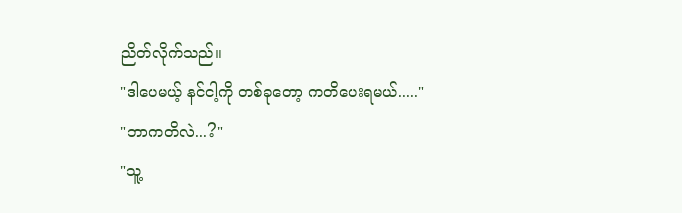ညိတ်လိုက်သည်။
"ဒါပေမယ့် နင်ငါ့ကို တစ်ခုတော့ ကတိပေးရမယ်....."
"ဘာကတိလဲ...?"
"သူ့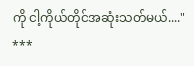ကို ငါ့ကိုယ်တိုင်အဆုံးသတ်မယ်...."
***